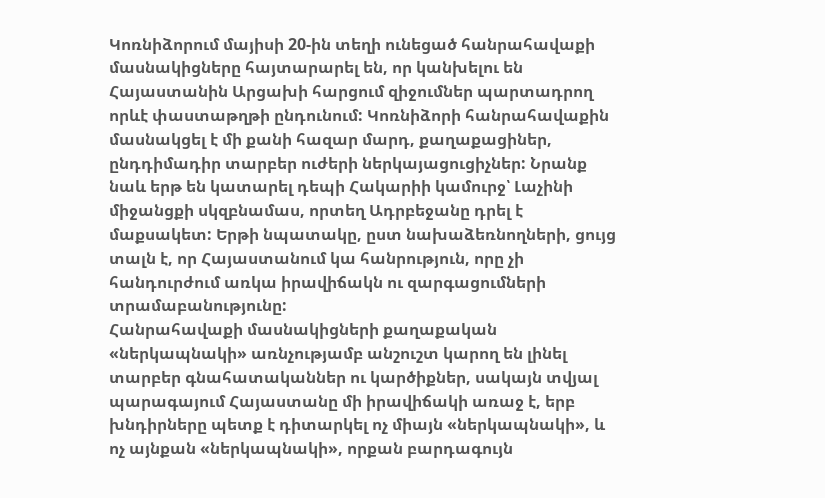Կոռնիձորում մայիսի 20-ին տեղի ունեցած հանրահավաքի մասնակիցները հայտարարել են, որ կանխելու են Հայաստանին Արցախի հարցում զիջումներ պարտադրող որևէ փաստաթղթի ընդունում: Կոռնիձորի հանրահավաքին մասնակցել է մի քանի հազար մարդ, քաղաքացիներ, ընդդիմադիր տարբեր ուժերի ներկայացուցիչներ: Նրանք նաև երթ են կատարել դեպի Հակարիի կամուրջ՝ Լաչինի միջանցքի սկզբնամաս, որտեղ Ադրբեջանը դրել է մաքսակետ: Երթի նպատակը, ըստ նախաձեռնողների, ցույց տալն է, որ Հայաստանում կա հանրություն, որը չի հանդուրժում առկա իրավիճակն ու զարգացումների տրամաբանությունը:
Հանրահավաքի մասնակիցների քաղաքական «ներկապնակի» առնչությամբ անշուշտ կարող են լինել տարբեր գնահատականներ ու կարծիքներ, սակայն տվյալ պարագայում Հայաստանը մի իրավիճակի առաջ է, երբ խնդիրները պետք է դիտարկել ոչ միայն «ներկապնակի», և ոչ այնքան «ներկապնակի», որքան բարդագույն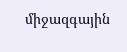միջազգային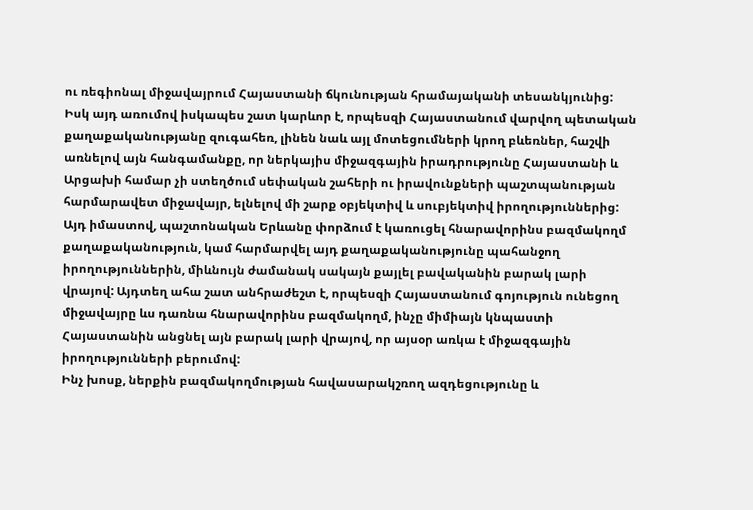ու ռեգիոնալ միջավայրում Հայաստանի ճկունության հրամայականի տեսանկյունից: Իսկ այդ առումով իսկապես շատ կարևոր է, որպեսզի Հայաստանում վարվող պետական քաղաքականությանը զուգահեռ, լինեն նաև այլ մոտեցումների կրող բևեռներ, հաշվի առնելով այն հանգամանքը, որ ներկայիս միջազգային իրադրությունը Հայաստանի և Արցախի համար չի ստեղծում սեփական շահերի ու իրավունքների պաշտպանության հարմարավետ միջավայր, ելնելով մի շարք օբյեկտիվ և սուբյեկտիվ իրողություններից: Այդ իմաստով, պաշտոնական Երևանը փորձում է կառուցել հնարավորինս բազմակողմ քաղաքականություն, կամ հարմարվել այդ քաղաքականությունը պահանջող իրողություններին, միևնույն ժամանակ սակայն քայլել բավականին բարակ լարի վրայով: Այդտեղ ահա շատ անհրաժեշտ է, որպեսզի Հայաստանում գոյություն ունեցող միջավայրը ևս դառնա հնարավորինս բազմակողմ, ինչը միմիայն կնպաստի Հայաստանին անցնել այն բարակ լարի վրայով, որ այսօր առկա է միջազգային իրողությունների բերումով:
Ինչ խոսք, ներքին բազմակողմության հավասարակշռող ազդեցությունը և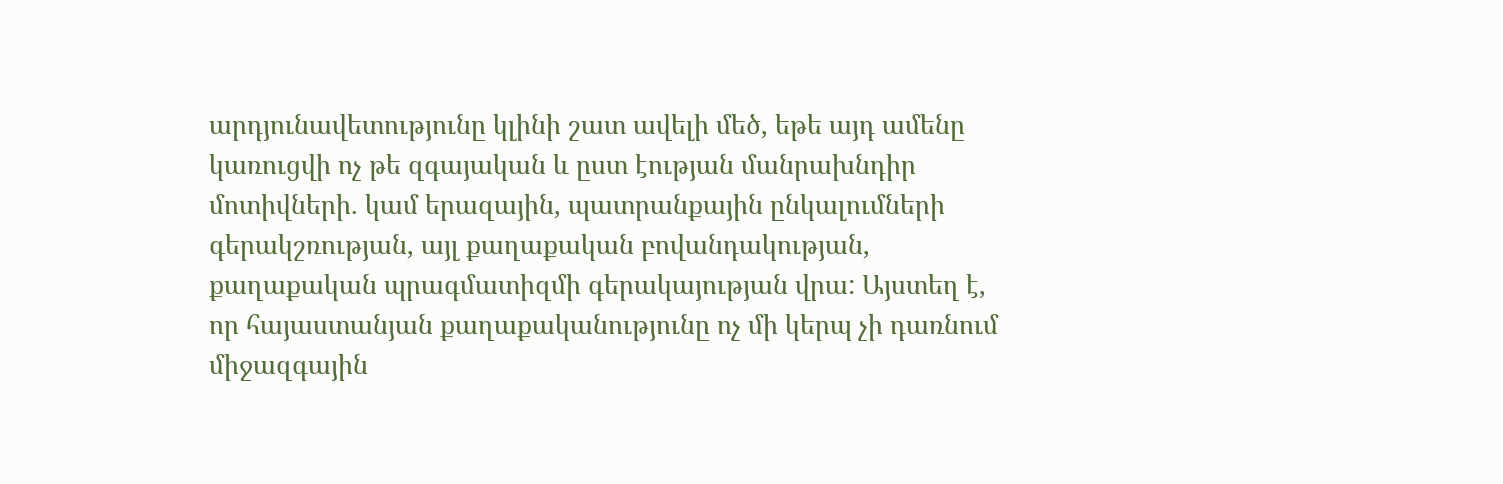արդյունավետությունը կլինի շատ ավելի մեծ, եթե այդ ամենը կառուցվի ոչ թե զգայական և ըստ էության մանրախնդիր մոտիվների. կամ երազային, պատրանքային ընկալումների գերակշռության, այլ քաղաքական բովանդակության, քաղաքական պրագմատիզմի գերակայության վրա: Այստեղ է, որ հայաստանյան քաղաքականությունը ոչ մի կերպ չի դառնում միջազգային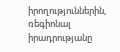իրողություններին, ռեգիոնալ իրադրությանը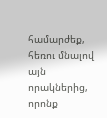համարժեք, հեռու մնալով այն որակներից, որոնք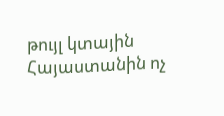թույլ կտային Հայաստանին ոչ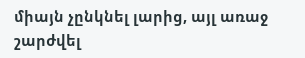միայն չընկնել լարից, այլ առաջ շարժվել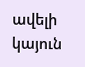ավելի կայուն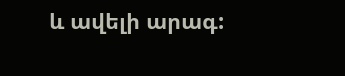և ավելի արագ: